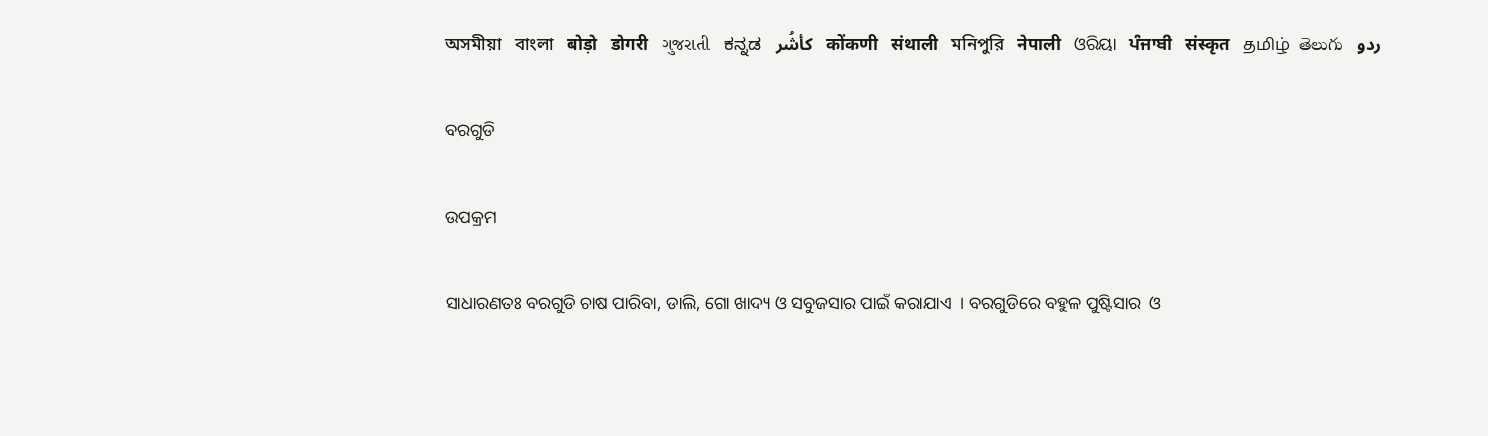অসমীয়া   বাংলা   बोड़ो   डोगरी   ગુજરાતી   ಕನ್ನಡ   كأشُر   कोंकणी   संथाली   মনিপুরি   नेपाली   ଓରିୟା   ਪੰਜਾਬੀ   संस्कृत   தமிழ்  తెలుగు   ردو

ବରଗୁଡି

ଉପକ୍ରମ

ସାଧାରଣତଃ ବରଗୁଡି ଚାଷ ପାରିବା, ଡାଲି, ଗୋ ଖାଦ୍ୟ ଓ ସବୁଜସାର ପାଇଁ କରାଯାଏ  । ବରଗୁଡିରେ ବହୁଳ ପୁଷ୍ଟିସାର  ଓ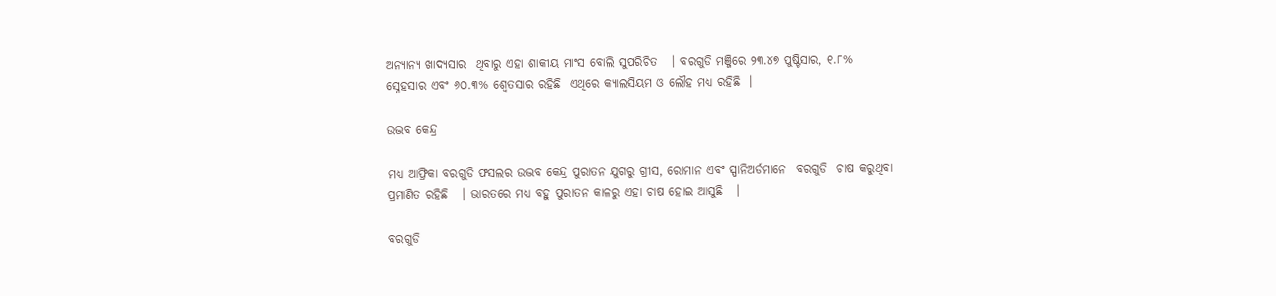ଅନ୍ୟାନ୍ୟ ଖାଦ୍ୟସାର  ଥିବାରୁ ଏହା ଶାକୀୟ ମାଂସ ବୋଲି ସୁପରିଚିତ   । ବରଗୁଡି ମଞ୍ଜିରେ ୨୩.୪୭ ପୁଷ୍ଟିସାର, ୧.୮% ସ୍ନେହସାର ଏବଂ ୬୦.୩% ଶ୍ଵେତସାର ରହିଛି  ଏଥିରେ କ୍ୟାଲସିୟମ ଓ ଲୌହ ମଧ୍ୟ ରହିଛି  ।

ଉଦ୍ଭବ କେନ୍ଦ୍ର

ମଧ୍ୟ ଆଫ୍ରିକା ବରଗୁଡି ଫସଲର ଉଦ୍ଭବ କେନ୍ଦ୍ର ପୁରାତନ ଯୁଗରୁ ଗ୍ରୀସ, ରୋମାନ ଏବଂ ସ୍ପାନିଅର୍ଡମାନେ  ବରଗୁଡି  ଚାଷ କରୁଥିବା ପ୍ରମାଣିତ ରହିଛି   । ଭାରତରେ ମଧ୍ୟ ବହୁ ପୁରାତନ କାଳରୁ ଏହା ଚାଷ ହୋଇ ଆସୁଛି   ।

ବରଗୁଡି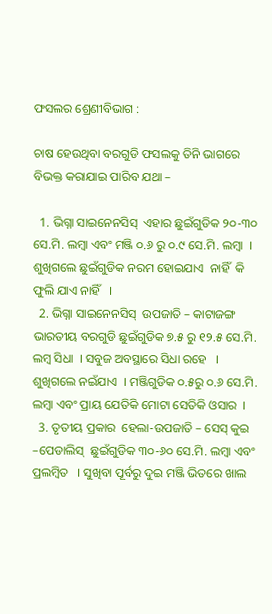ଫସଲର ଶ୍ରେଣୀବିଭାଗ :

ଚାଷ ହେଉଥିବା ବରଗୁଡି ଫସଲକୁ ତିନି ଭାଗରେ ବିଭକ୍ତ କରାଯାଇ ପାରିବ ଯଥା –

  1. ଭିଗ୍ନା ସାଇନେନସିସ୍  ଏହାର ଛୁଇଁଗୁଡିକ ୨୦-୩୦ ସେ.ମି. ଲମ୍ବା ଏବଂ ମଞ୍ଜି ୦.୬ ରୁ ୦.୯ ସେ.ମି. ଲମ୍ବା  । ଶୁଖିଗଲେ ଛୁଇଁଗୁଡିକ ନରମ ହୋଇଯାଏ  ନାହିଁ  କି ଫୁଲି ଯାଏ ନାହିଁ   ।
  2. ଭିଗ୍ନା ସାଇନେନସିସ୍  ଉପଜାତି – କାଟାଜଙ୍ଗ ଭାରତୀୟ ବରଗୁଡି ଛୁଇଁଗୁଡିକ ୭.୫ ରୁ ୧୨.୫ ସେ.ମି. ଲମ୍ବ ସିଧା  । ସବୁଜ ଅବସ୍ଥାରେ ସିଧା ରହେ   । ଶୁଖିଗଲେ ନଇଁଯାଏ  । ମଞ୍ଜିଗୁଡିକ ୦.୫ରୁ ୦.୬ ସେ.ମି. ଲମ୍ବା ଏବଂ ପ୍ରାୟ ଯେତିକି ମୋଟା ସେତିକି ଓସାର  ।
  3. ତୃତୀୟ ପ୍ରକାର  ହେଲା-ଉପଜାତି – ସେସ୍ କୁଇ –ପେଡାଲିସ୍  ଛୁଇଁଗୁଡିକ ୩୦-୬୦ ସେ.ମି. ଲମ୍ବା ଏବଂ ପ୍ରଲମ୍ବିତ   । ସୁଖିବା ପୂର୍ବରୁ ଦୁଇ ମଞ୍ଜି ଭିତରେ ଖାଲ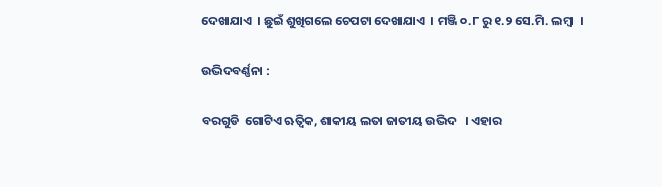ଦେଖାଯାଏ  । ଛୁଇଁ ଶୁଖିଗଲେ ଚେପଟା ଦେଖାଯାଏ  । ମଞ୍ଜି ୦.୮ ରୁ ୧.୨ ସେ.ମି. ଲମ୍ବା  ।

ଉଦ୍ଭିଦବର୍ଣ୍ଣନା :

ବରଗୁଡି  ଗୋଟିଏ ଋତ୍ଵିକ, ଶାକୀୟ ଲତା ଜାତୀୟ ଉଦ୍ଭିଦ   । ଏହାର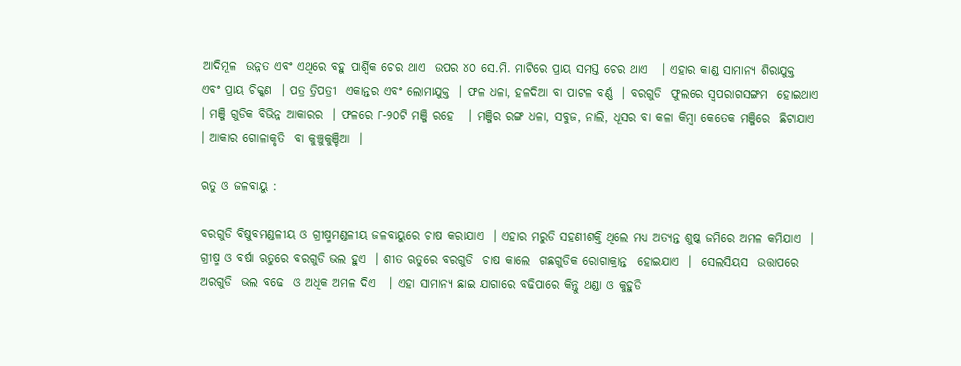ଆଦିମୂଳ  ଉନ୍ନତ ଏବଂ ଏଥିରେ ବହୁ ପାର୍ଶ୍ଵିକ ଚେର ଥାଏ  ଉପର ୪୦ ସେ.ମି. ମାଟିରେ ପ୍ରାୟ ସମସ୍ତ ଚେର ଥାଏ   । ଏହାର କାଣ୍ଡ ସାମାନ୍ୟ ଶିରାଯୁକ୍ତ  ଏବଂ ପ୍ରାୟ ଚିକ୍କଣ  । ପତ୍ର ତ୍ରିପତ୍ରୀ  ଏକାନ୍ତର ଏବଂ ଲୋମାଯୁକ୍ତ  । ଫଳ ଧଳା, ହଳଦିଆ ବା ପାଟଳ ବର୍ଣ୍ଣ  । ବରଗୁଡି  ଫୁଲରେ ସ୍ୱପରାଗସଙ୍ଗମ  ହୋଇଥାଏ  । ମଞ୍ଜି ଗୁଡିକ ବିଭିନ୍ନ ଆକାରର  । ଫଳରେ ୮-୨୦ଟି ମଞ୍ଜି ରହେ   । ମଞ୍ଜିର ରଙ୍ଗ ଧଳା, ସବୁଜ, ନାଲି, ଧୂସର ବା କଳା କିମ୍ବା କେତେକ ମଞ୍ଜିରେ  ଛିଟାଯାଏ   । ଆକାର ଗୋଳାକୃତି  ବା କୁଞ୍ଚୁକୁଞ୍ଚିଆ  ।

ଋତୁ ଓ ଜଳବାୟୁ :

ବରଗୁଡି ବିଷୁବମଣ୍ଡଳୀୟ ଓ ଗ୍ରୀଷ୍ମମଣ୍ଡଳୀୟ ଜଳବାୟୁରେ ଚାଷ କରାଯାଏ  । ଏହାର ମରୁଡି ସହଣୀଶକ୍ତି ଥିଲେ ମଧ୍ୟ ଅତ୍ୟନ୍ତ ଶୁଷ୍କ ଜମିରେ ଅମଳ କମିଯାଏ  । ଗ୍ରୀଷ୍ମ ଓ ବର୍ଷା ଋତୁରେ ବରଗୁଡି ଭଲ ହୁଏ  । ଶୀତ ଋତୁରେ ବରଗୁଡି  ଚାଷ କାଲେ  ଗଛଗୁଡିକ ରୋଗାକ୍ରାନ୍ତ  ହୋଇଯାଏ  ।  ସେଲସିୟସ  ଉତ୍ତାପରେ ଅରଗୁଡି  ଭଲ ବଢେ  ଓ ଅଧିକ ଅମଳ ଦିଏ   । ଏହା ସାମାନ୍ୟ ଛାଇ ଯାଗାରେ ବଢିପାରେ କିନ୍ତୁ ଥଣ୍ଡା ଓ କୁହୁଡି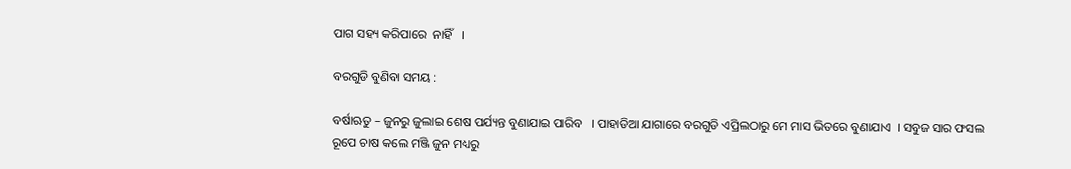ପାଗ ସହ୍ୟ କରିପାରେ  ନାହିଁ   ।

ବରଗୁଡି ବୁଣିବା ସମୟ :

ବର୍ଷାଋତୁ – ଜୁନରୁ ଜୁଲାଇ ଶେଷ ପର୍ଯ୍ୟନ୍ତ ବୁଣାଯାଇ ପାରିବ   । ପାହାଡିଆ ଯାଗାରେ ବରଗୁଡି ଏପ୍ରିଲଠାରୁ ମେ ମାସ ଭିତରେ ବୁଣାଯାଏ  । ସବୁଜ ସାର ଫସଲ ରୂପେ ଚାଷ କଲେ ମଞ୍ଜି ଜୁନ ମଧ୍ୟରୁ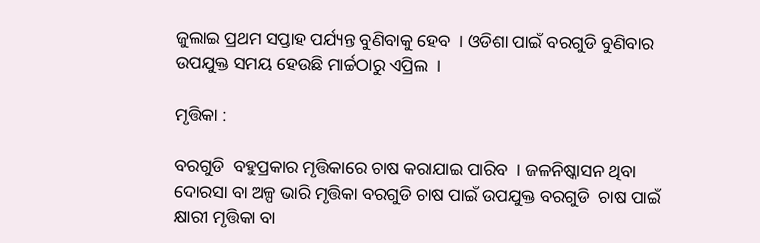ଜୁଲାଇ ପ୍ରଥମ ସପ୍ତାହ ପର୍ଯ୍ୟନ୍ତ ବୁଣିବାକୁ ହେବ  । ଓଡିଶା ପାଇଁ ବରଗୁଡି ବୁଣିବାର ଉପଯୁକ୍ତ ସମୟ ହେଉଛି ମାର୍ଚ୍ଚଠାରୁ ଏପ୍ରିଲ  ।

ମୃତ୍ତିକା :

ବରଗୁଡି  ବହୁପ୍ରକାର ମୃତ୍ତିକାରେ ଚାଷ କରାଯାଇ ପାରିବ  । ଜଳନିଷ୍କାସନ ଥିବା ଦୋରସା ବା ଅଳ୍ପ ଭାରି ମୃତ୍ତିକା ବରଗୁଡି ଚାଷ ପାଇଁ ଉପଯୁକ୍ତ ବରଗୁଡି  ଚାଷ ପାଇଁ କ୍ଷାରୀ ମୃତ୍ତିକା ବା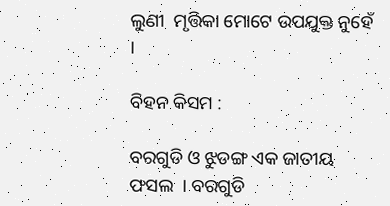ଲୁଣୀ  ମୃତ୍ତିକା ମୋଟେ ଉପଯୁକ୍ତ ନୁହେଁ   ।

ବିହନ କିସମ :

ବରଗୁଡି ଓ ଝୁଡଙ୍ଗ ଏକ ଜାତୀୟ ଫସଲ  । ବରଗୁଡି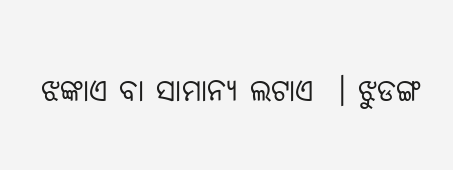ଝଙ୍କାଏ ବା ସାମାନ୍ୟ ଲଟାଏ  । ଝୁଡଙ୍ଗ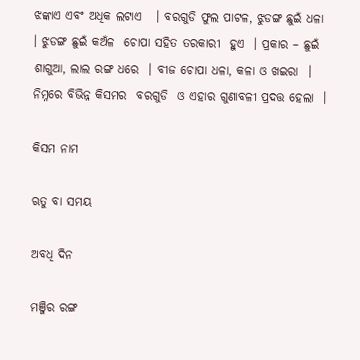ଝଙ୍କାଏ ଏବଂ ଅଧିକ ଲଟାଏ   । ବରଗୁଡି ଫୁଲ ପାଟଳ, ଝୁଡଙ୍ଗ ଛୁଇଁ ଧଳା  । ଝୁଡଙ୍ଗ ଛୁଇଁ କଅଁଳ  ଚୋପା ସହିତ ତରକାରୀ  ହୁଏ  । ପ୍ରକାର – ଛୁଇଁ ଶାଗୁଆ, ଲାଲ ରଙ୍ଗ ଧରେ  । ବୀଜ ଚୋପା ଧଳା, କଳା ଓ ଖଇରା  । ନିମ୍ନରେ ବିଭିନ୍ନ କିସମର  ବରଗୁଡି  ଓ ଏହାର ଗୁଣାବଳୀ ପ୍ରଦତ୍ତ ହେଲା  ।

କିସମ ନାମ

ଋତୁ ବା ସମୟ

ଅବଧି ଦିନ

ମଞ୍ଜିର ରଙ୍ଗ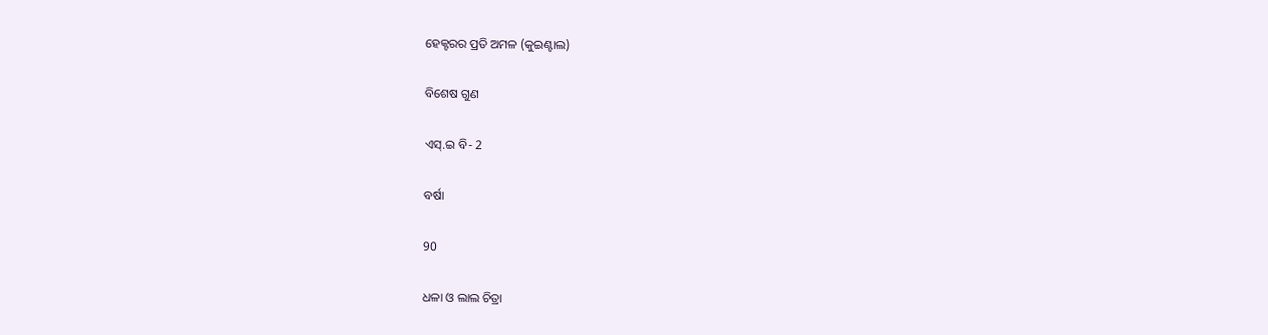ହେକ୍ଟରର ପ୍ରତି ଅମଳ (କୁଇଣ୍ଟାଲ)

ବିଶେଷ ଗୁଣ

ଏସ୍.ଇ ବି- 2

ବର୍ଷା

90

ଧଳା ଓ ଲାଲ ଚିତ୍ରା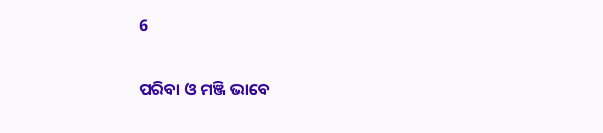6

ପରିବା ଓ ମଞ୍ଜି ଭାବେ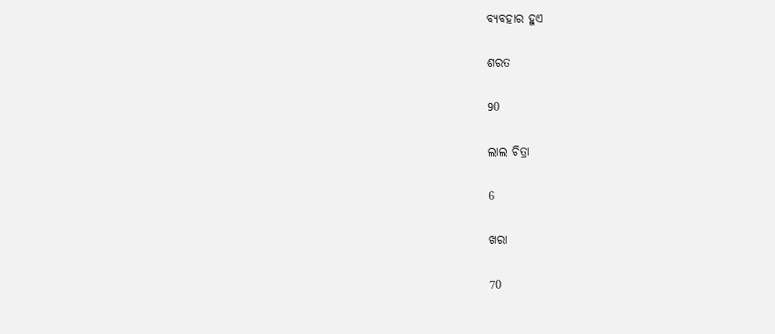ବ୍ୟବହାର ହୁଏ

ଶରତ

90

ଲାଲ ଚିତ୍ରା

6

ଖରା

70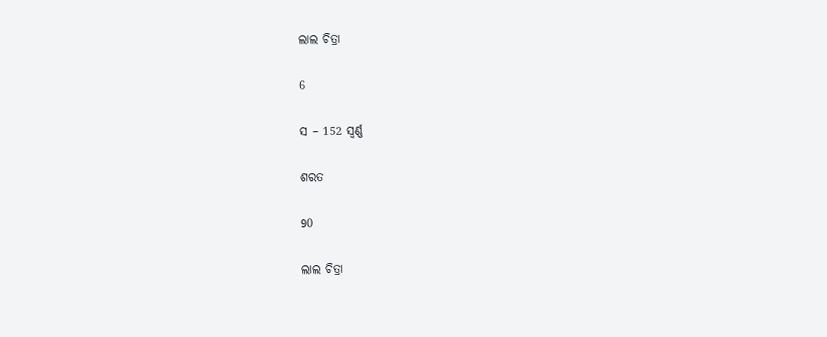ଲାଲ ଚିତ୍ରା

6

ସ – 152 ସ୍ଵର୍ଣ୍ଣ

ଶରତ

90

ଲାଲ ଚିତ୍ରା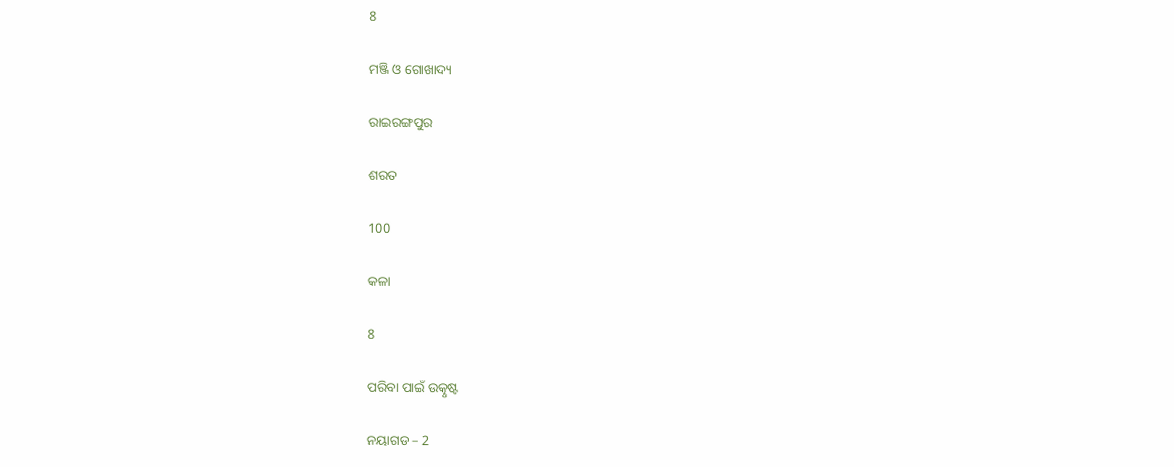8

ମଞ୍ଜି ଓ ଗୋଖାଦ୍ୟ

ରାଇରଙ୍ଗପୁର

ଶରତ

100

କଳା

8

ପରିବା ପାଇଁ ଉତ୍କୃଷ୍ଟ

ନୟାଗଡ – 2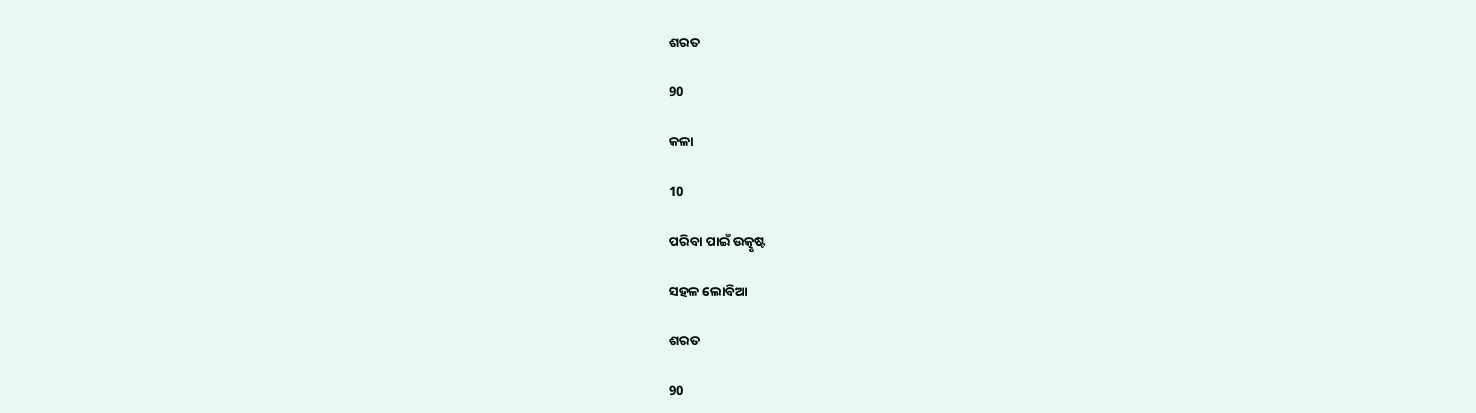ଶରତ

90

କଳା

10

ପରିବା ପାଇଁ ଉତ୍କୃଷ୍ଟ

ସହଳ ଲୋବିଆ

ଶରତ

90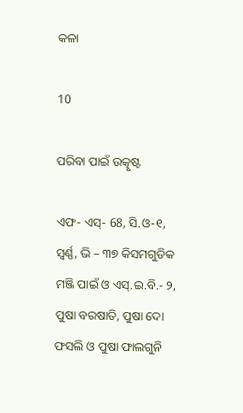କଳା

10

ପରିବା ପାଇଁ ଉତ୍କୃଷ୍ଟ

ଏଫ- ଏସ୍- 68, ସି.ଓ-୧, ସ୍ଵର୍ଣ୍ଣ, ଭି – ୩୭ କିସମଗୁଡିକ ମଞ୍ଜି ପାଇଁ ଓ ଏସ୍.ଇ.ବି.- ୨, ପୁଷା ବରଷାତି, ପୁଷା ଦୋ ଫସଲି ଓ ପୁଷା ଫାଲଗୁନି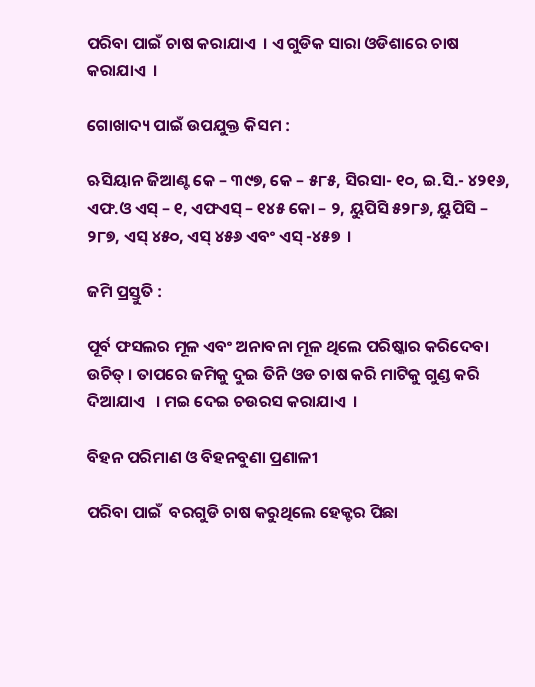ପରିବା ପାଇଁ ଚାଷ କରାଯାଏ  । ଏ ଗୁଡିକ ସାରା ଓଡିଶାରେ ଚାଷ କରାଯାଏ  ।

ଗୋଖାଦ୍ୟ ପାଇଁ ଉପଯୁକ୍ତ କିସମ :

ଋସିୟାନ ଜିଆଣ୍ଟ କେ – ୩୯୭, କେ – ୫୮୫, ସିରସା- ୧୦, ଇ.ସି.- ୪୨୧୬, ଏଫ.ଓ ଏସ୍ – ୧, ଏଫଏସ୍ – ୧୪୫ କୋ – ୨, ୟୁପିସି ୫୨୮୬, ୟୁପିସି – ୨୮୭, ଏସ୍ ୪୫୦, ଏସ୍ ୪୫୬ ଏବଂ ଏସ୍ -୪୫୭  ।

ଜମି ପ୍ରସ୍ତୁତି :

ପୂର୍ବ ଫସଲର ମୂଳ ଏବଂ ଅନାବନା ମୂଳ ଥିଲେ ପରିଷ୍କାର କରିଦେବା ଉଚିତ୍ । ତାପରେ ଜମିକୁ ଦୁଇ ତିନି ଓଡ ଚାଷ କରି ମାଟିକୁ ଗୁଣ୍ଡ କରି ଦିଆଯାଏ   । ମଇ ଦେଇ ଚଉରସ କରାଯାଏ  ।

ବିହନ ପରିମାଣ ଓ ବିହନବୁଣା ପ୍ରଣାଳୀ

ପରିବା ପାଇଁ  ବରଗୁଡି ଚାଷ କରୁଥିଲେ ହେକ୍ଟର ପିଛା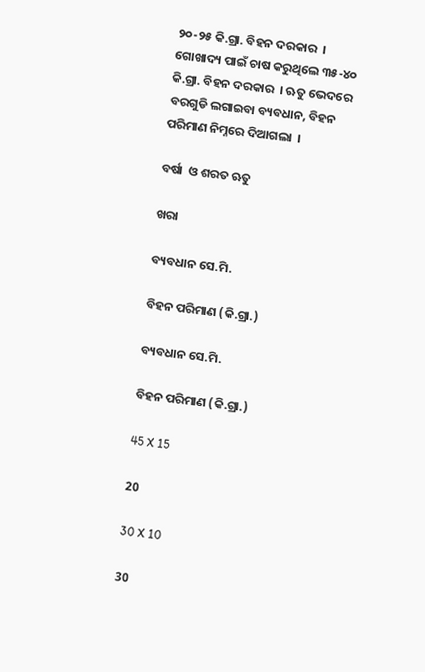୨୦-୨୫ କି.ଗ୍ରା. ବିହନ ଦରକାର  । ଗୋଖାଦ୍ୟ ପାଇଁ ଚାଷ କରୁଥିଲେ ୩୫-୪୦ କି.ଗ୍ରା. ବିହନ ଦରକାର  । ଋତୁ ଭେଦରେ ବରଗୁଡି ଲଗାଇବା ବ୍ୟବଧାନ, ବିହନ ପରିମାଣ ନିମ୍ନରେ ଦିଆଗଲା  ।

ବର୍ଷା  ଓ ଶରତ ଋତୁ

ଖରା

ବ୍ୟବଧାନ ସେ.ମି.

ବିହନ ପରିମାଣ (କି.ଗ୍ରା.)

ବ୍ୟବଧାନ ସେ.ମି.

ବିହନ ପରିମାଣ (କି.ଗ୍ରା.)

45 X 15

20

30 X 10

30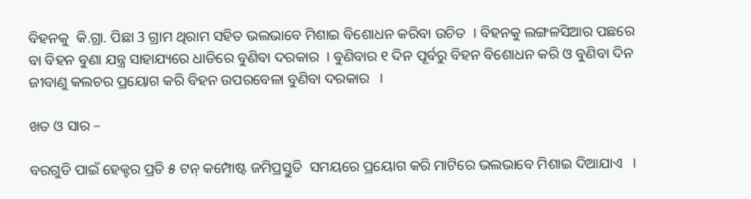ବିହନକୁ  କି.ଗ୍ରା. ପିଛା 3 ଗ୍ରାମ ଥିରାମ ସହିତ ଭଲଭାବେ ମିଶାଇ ବିଶୋଧନ କରିବା ଉଚିତ  । ବିହନକୁ ଲଙ୍ଗଳସିଆର ପଛରେ ବା ବିହନ ବୁଣା ଯନ୍ତ୍ର ସାହାଯ୍ୟରେ ଧାଡିରେ ବୁଣିବା ଦରକାର  । ବୁଣିବାର ୧ ଦିନ ପୂର୍ବରୁ ବିହନ ବିଶୋଧନ କରି ଓ ବୁଣିବା ଦିନ ଜୀବାଣୁ କଲଚର ପ୍ରୟୋଗ କରି ବିହନ ଉପରବେଳା ବୁଣିବା ଦରକାର   ।

ଖତ ଓ ସାର –

ବରଗୁଡି ପାଇଁ ହେକ୍ଟର ପ୍ରତି ୫ ଟନ୍ କମ୍ପୋଷ୍ଟ ଜମିପ୍ରସ୍ତୁତି  ସମୟରେ ପ୍ରୟୋଗ କରି ମାଟିରେ ଭଲଭାବେ ମିଶାଇ ଦିଆଯାଏ   ।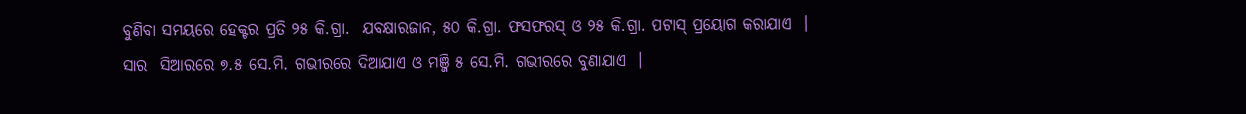ବୁଣିବା ସମୟରେ ହେକ୍ଟର ପ୍ରତି ୨୫ କି.ଗ୍ରା.  ଯବକ୍ଷାରଜାନ, ୫୦ କି.ଗ୍ରା. ଫସଫରସ୍ ଓ ୨୫ କି.ଗ୍ରା. ପଟାସ୍ ପ୍ରୟୋଗ କରାଯାଏ  । ସାର  ସିଆରରେ ୭.୫ ସେ.ମି. ଗଭୀରରେ ଦିଆଯାଏ ଓ ମଞ୍ଜି ୫ ସେ.ମି. ଗଭୀରରେ ବୁଣାଯାଏ  ।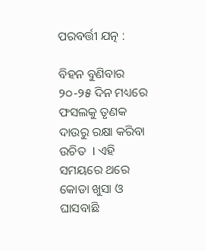ପରବର୍ତ୍ତୀ ଯତ୍ନ :

ବିହନ ବୁଣିବାର ୨୦-୨୫ ଦିନ ମଧ୍ୟରେ ଫସଲକୁ ତୃଣକ ଦାଉରୁ ରକ୍ଷା କରିବା ଉଚିତ  । ଏହି ସମୟରେ ଥରେ କୋଡା ଖୁସା ଓ ଘାସବାଛି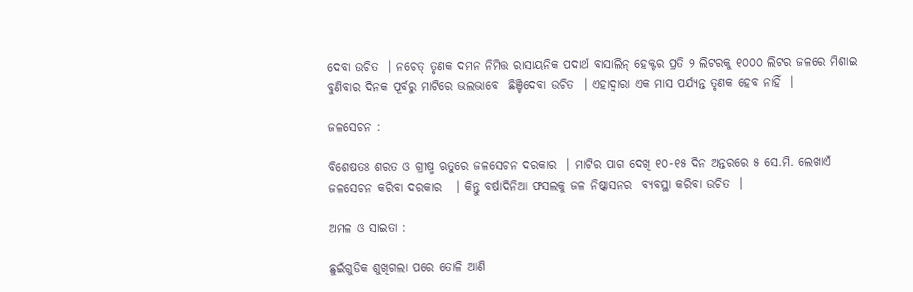ଦେବା ଉଚିତ  । ନଚେତ୍ ତୃଣକ ଦମନ ନିମିତ୍ତ ରାସାୟନିକ ପଦାର୍ଥ ବାସାଲିନ୍ ହେକ୍ଟର ପ୍ରତି ୨ ଲିଟରକୁ ୧୦୦୦ ଲିଟର ଜଳରେ ମିଶାଇ ବୁଣିବାର ଦିନକ ପୂର୍ବରୁ ମାଟିରେ ଭଲଭାବେ  ଛିଞ୍ଚିଦେବା ଉଚିତ  । ଏହାଦ୍ଵାରା ଏକ ମାସ ପର୍ଯ୍ୟନ୍ତ ତୃଣକ ହେବ ନାହିଁ  ।

ଜଳସେଚନ :

ବିଶେଷତଃ ଶରତ ଓ ଗ୍ରୀଷ୍ମ ଋତୁରେ ଜଳସେଚନ ଦରକାର  । ମାଟିର ପାଗ ଦେଖି ୧୦-୧୫ ଦିନ ଅନ୍ତରରେ ୫ ସେ.ମି. ଲେଖାଏଁ ଜଳସେଚନ କରିବା ଦରକାର   । କିନ୍ତୁ ବର୍ଷାଦିନିଆ ଫସଲକୁ ଜଳ ନିଷ୍କାସନର  ବ୍ୟବସ୍ଥା କରିବା ଉଚିତ  ।

ଅମଳ ଓ ସାଇତା :

ଛୁଇଁଗୁଡିକ ଶୁଖିଗଲା ପରେ ତୋଳି ଆଣି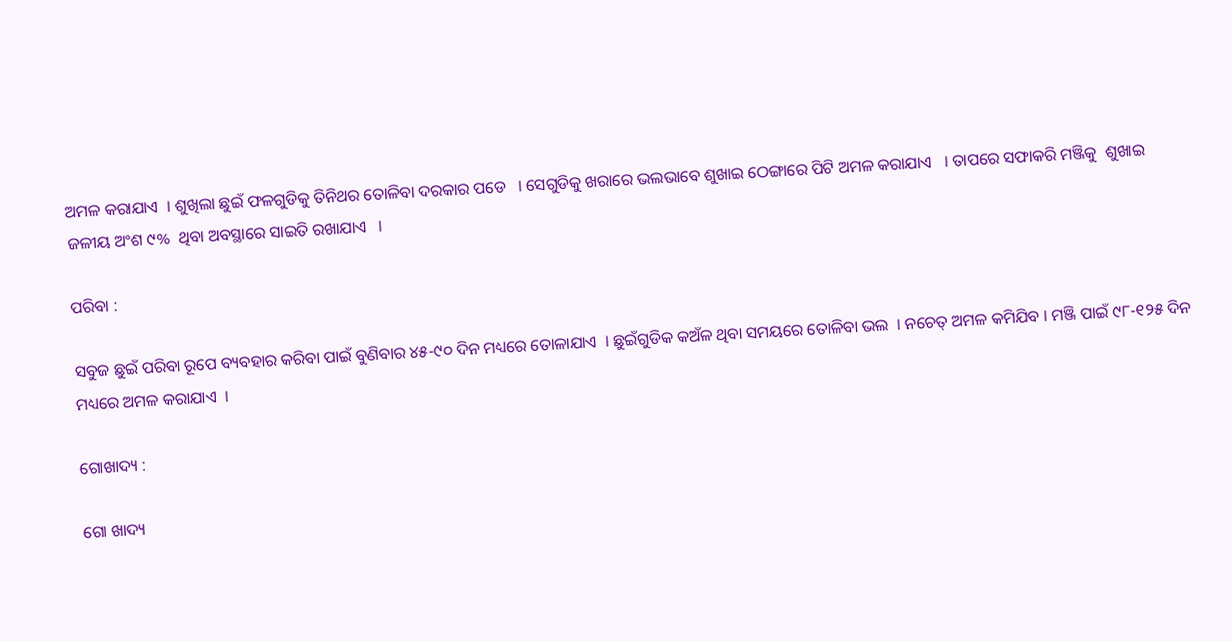ଅମଳ କରାଯାଏ  । ଶୁଖିଲା ଛୁଇଁ ଫଳଗୁଡିକୁ ତିନିଥର ତୋଳିବା ଦରକାର ପଡେ   । ସେଗୁଡିକୁ ଖରାରେ ଭଲଭାବେ ଶୁଖାଇ ଠେଙ୍ଗାରେ ପିଟି ଅମଳ କରାଯାଏ   । ତାପରେ ସଫାକରି ମଞ୍ଜିକୁ  ଶୁଖାଇ ଜଳୀୟ ଅଂଶ ୯%  ଥିବା ଅବସ୍ଥାରେ ସାଇତି ରଖାଯାଏ   ।

ପରିବା :

ସବୁଜ ଛୁଇଁ ପରିବା ରୂପେ ବ୍ୟବହାର କରିବା ପାଇଁ ବୁଣିବାର ୪୫-୯୦ ଦିନ ମଧ୍ୟରେ ତୋଳାଯାଏ  । ଛୁଇଁଗୁଡିକ କଅଁଳ ଥିବା ସମୟରେ ତୋଳିବା ଭଲ  । ନଚେତ୍ ଅମଳ କମିଯିବ । ମଞ୍ଜି ପାଇଁ ୯୮-୧୨୫ ଦିନ ମଧ୍ୟରେ ଅମଳ କରାଯାଏ  ।

ଗୋଖାଦ୍ୟ :

ଗୋ ଖାଦ୍ୟ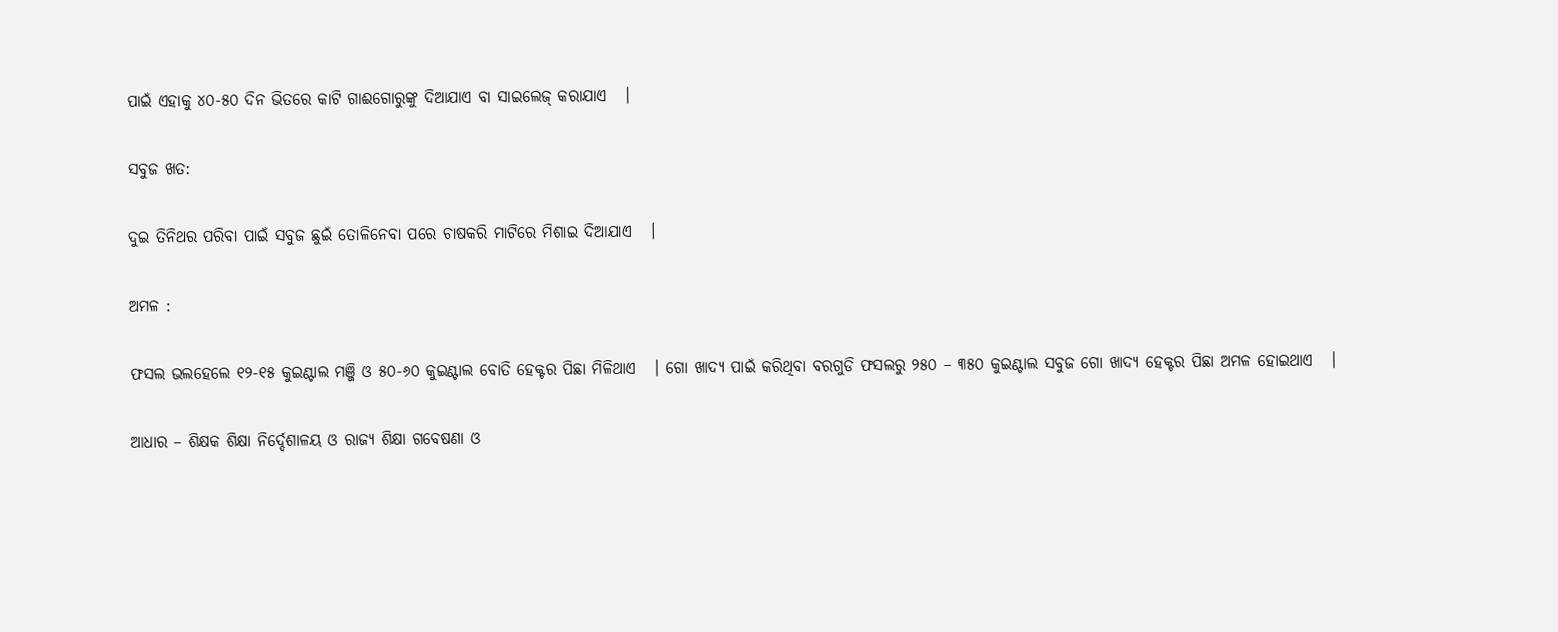ପାଇଁ ଏହାକୁ ୪୦-୫୦ ଦିନ ଭିତରେ କାଟି ଗାଈଗୋରୁଙ୍କୁ ଦିଆଯାଏ ବା ସାଇଲେଜ୍ କରାଯାଏ   ।

ସବୁଜ ଖତ:

ଦୁଇ ତିନିଥର ପରିବା ପାଇଁ ସବୁଜ ଛୁଇଁ ତୋଳିନେବା ପରେ ଚାଷକରି ମାଟିରେ ମିଶାଇ ଦିଆଯାଏ   ।

ଅମଳ :

ଫସଲ ଭଲହେଲେ ୧୨-୧୫ କୁଇଣ୍ଟାଲ ମଞ୍ଜି ଓ ୫୦-୬୦ କୁଇଣ୍ଟାଲ ବୋତି ହେକ୍ଟର ପିଛା ମିଳିଥାଏ   । ଗୋ ଖାଦ୍ୟ ପାଇଁ କରିଥିବା ବରଗୁଡି ଫସଲରୁ ୨୫୦ – ୩୫୦ କୁଇଣ୍ଟାଲ ସବୁଜ ଗୋ ଖାଦ୍ୟ ହେକ୍ଟର ପିଛା ଅମଳ ହୋଇଥାଏ   ।

ଆଧାର – ଶିକ୍ଷକ ଶିକ୍ଷା ନିର୍ଦ୍ଦେଶାଳୟ ଓ ରାଜ୍ୟ ଶିକ୍ଷା ଗବେଷଣା ଓ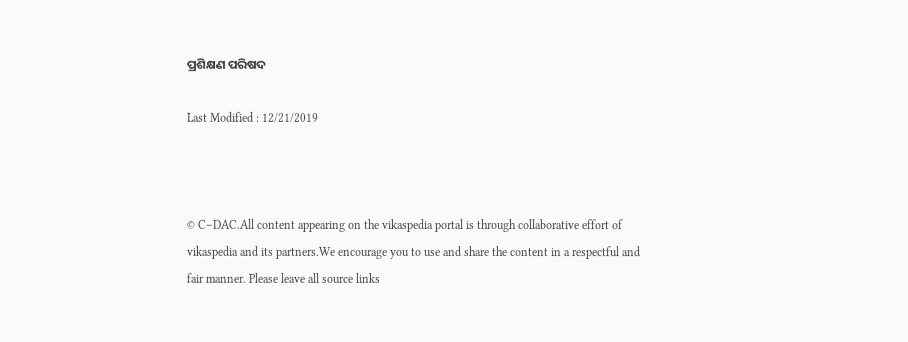ପ୍ରଶିକ୍ଷଣ ପରିଷଦ

Last Modified : 12/21/2019



© C–DAC.All content appearing on the vikaspedia portal is through collaborative effort of vikaspedia and its partners.We encourage you to use and share the content in a respectful and fair manner. Please leave all source links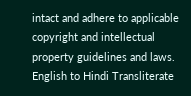intact and adhere to applicable copyright and intellectual property guidelines and laws.
English to Hindi Transliterate